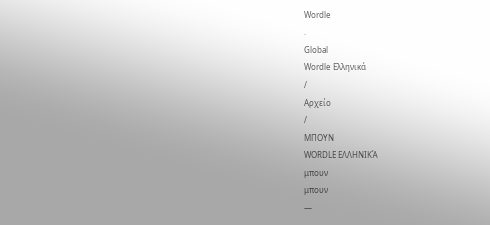Wordle
.
Global
Wordle Ελληνικά
/
Αρχείο
/
ΜΠΟΥΝ
WORDLE ΕΛΛΗΝΙΚΆ
μπουν
μπουν
—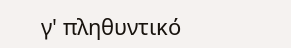γ' πληθυντικό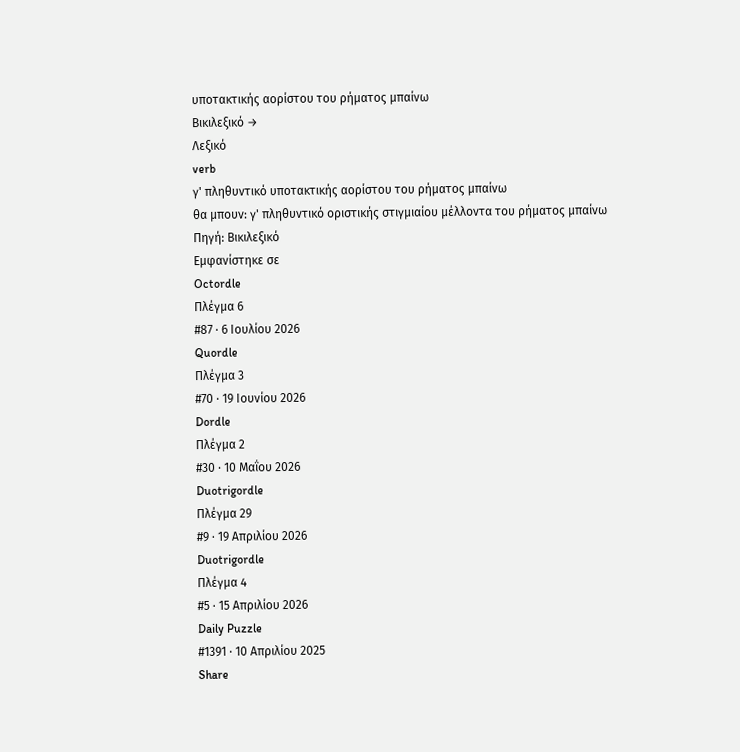υποτακτικής αορίστου του ρήματος μπαίνω
Βικιλεξικό →
Λεξικό
verb
γ' πληθυντικό υποτακτικής αορίστου του ρήματος μπαίνω
θα μπουν: γ' πληθυντικό οριστικής στιγμιαίου μέλλοντα του ρήματος μπαίνω
Πηγή: Βικιλεξικό
Εμφανίστηκε σε
Octordle
Πλέγμα 6
#87 · 6 Ιουλίου 2026
Quordle
Πλέγμα 3
#70 · 19 Ιουνίου 2026
Dordle
Πλέγμα 2
#30 · 10 Μαΐου 2026
Duotrigordle
Πλέγμα 29
#9 · 19 Απριλίου 2026
Duotrigordle
Πλέγμα 4
#5 · 15 Απριλίου 2026
Daily Puzzle
#1391 · 10 Απριλίου 2025
Share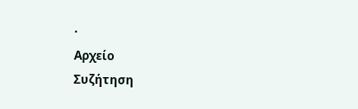·
Αρχείο
Συζήτηση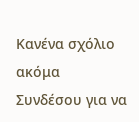Κανένα σχόλιο ακόμα
Συνδέσου για να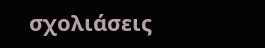σχολιάσεις